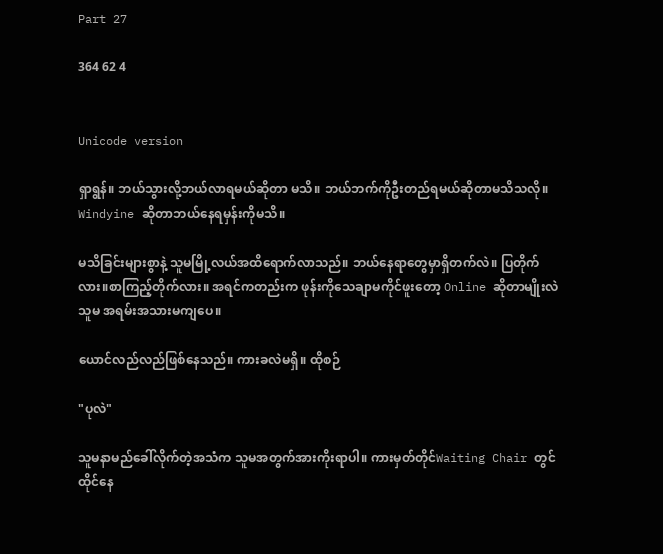Part 27

364 62 4


Unicode version

ရှာရွန်။ ဘယ်သွားလို့ဘယ်လာရမယ်ဆိုတာ မသိ။ ဘယ်ဘက်ကိုဦးတည်ရမယ်ဆိုတာမသိသလို။ Windyine ဆိုတာဘယ်နေရမှန်းကိုမသိ။

မသိခြင်းများစွာနဲ့ သူမမြို့လယ်အထိရောက်လာသည်။ ဘယ်နေရာတွေမှာရှိတက်လဲ။ ပြတိုက်လား။စာကြည့်တိုက်လား။ အရင်ကတည်းက ဖုန်းကိုသေချာမကိုင်ဖူးတော့ Online ဆိုတာမျိုးလဲသူမ အရမ်းအသားမကျပေ။

ယောင်လည်လည်ဖြစ်နေသည်။ ကားခလဲမရှိ။ ထိုစဉ်

"ပုလဲ"

သူမနာမည်ခေါ်လိုက်တဲ့အသံက သူမအတွက်အားကိုးရာပါ။ ကားမှတ်တိုင်Waiting Chair တွင်ထိုင်နေ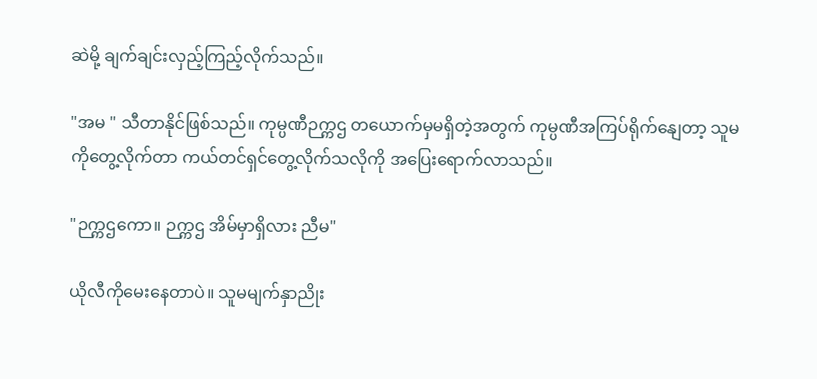ဆဲမို့ ချက်ချင်းလှည့်ကြည့်လိုက်သည်။

"အမ " သီတာနိုင်ဖြစ်သည်။ ကုမ္ပဏီဉက္ကဌ တယောက်မှမရှိတဲ့အတွက် ကုမ္ပဏီအကြပ်ရိုက်နျေတာ့ သူမကိုတွေ့လိုက်တာ ကယ်တင်ရှင်တွေ့လိုက်သလိုကို အပြေးရောက်လာသည်။

"ဉက္ကဌကော။ ဉက္ကဌ အိမ်မှာရှိလား ညီမ"

ယိုလီကိုမေးနေတာပဲ။ သူမမျက်နှာညိုး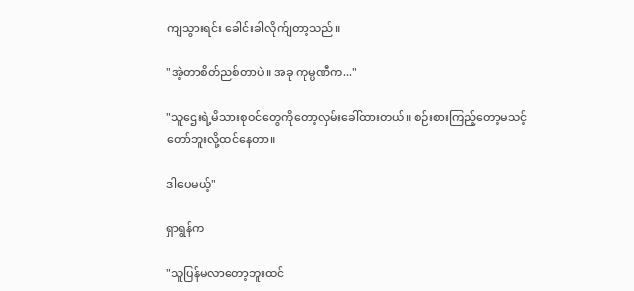ကျသွားရင်း ခေါင်းခါလိုက်ျတာ့သည်။

"အဲ့တာစိတ်ညစ်တာပဲ။ အခု ကုမ္ပဏီက..."

"သူဌေးရဲ့မိသားစုဝင်တွေကိုတော့လှမ်းခေါ်ထားတယ်။ စဉ်းစားကြည့်တော့မသင့်တော်ဘူးလို့ထင်နေတာ။

ဒါပေမယ့်"

ရှာရွန်က

"သူပြန်မလာတော့ဘူးထင်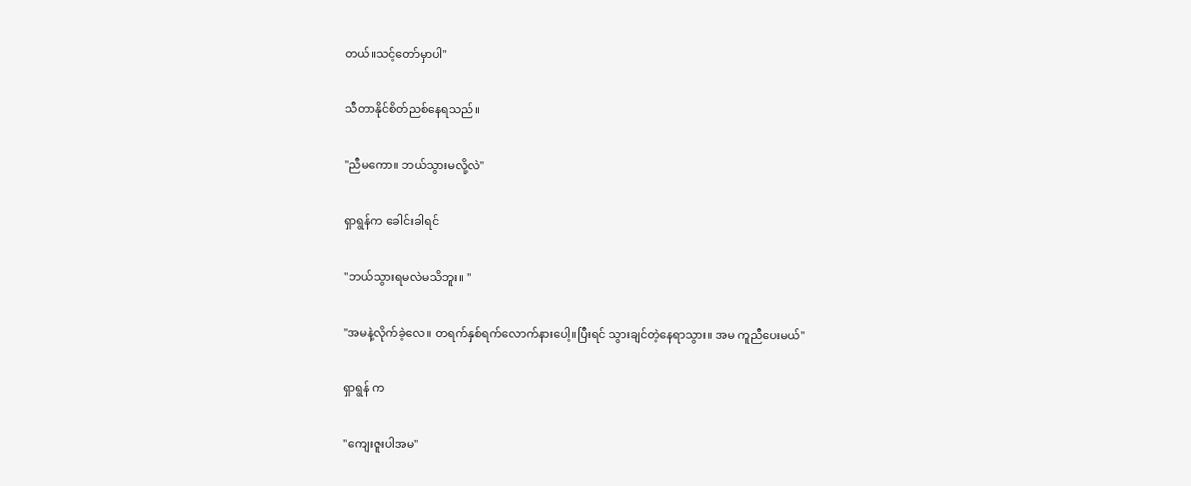တယ်။သင့်တော်မှာပါ"

သီတာနိုင်စိတ်ညစ်နေရသည်။

"ညီမကော။ ဘယ်သွားမလို့လဲ"

ရှာရွန်က ခေါင်းခါရင်

"ဘယ်သွားရမလဲမသိဘူး။ "

"အမနဲ့လိုက်ခဲ့လေ။ တရက်နှစ်ရက်လောက်နားပေါ့။ပြီးရင် သွားချင်တဲ့နေရာသွား။ အမ ကူညီပေးမယ်"

ရှာရွန် က

"ကျေးဇူးပါအမ"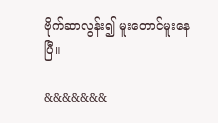ဗိုက်ဆာလွန်း၍ မူးတောင်မူးနေပြီ။

&&&&&&&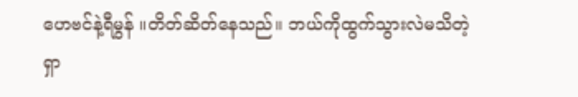ဟေဗင်နဲ့ရီမွန် ။တိတ်ဆိတ်နေသည်။ ဘယ်ကိုထွက်သွားလဲမသိတဲ့ရှာ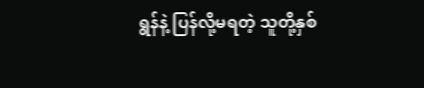ရွန်နဲ့ ပြန်လို့မရတဲ့ သူတို့နှစ်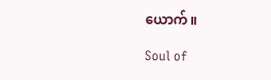ယောက်။

Soul of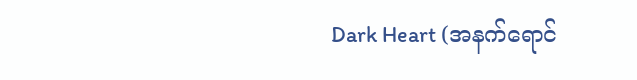Dark Heart (အနက်ရောင်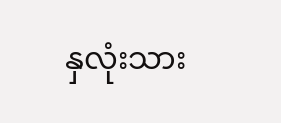နှလုံးသား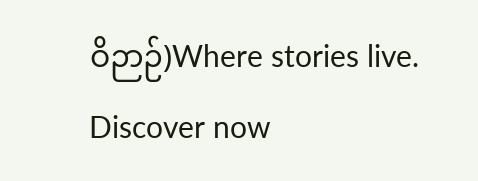ဝိဉာဉ်)Where stories live. Discover now